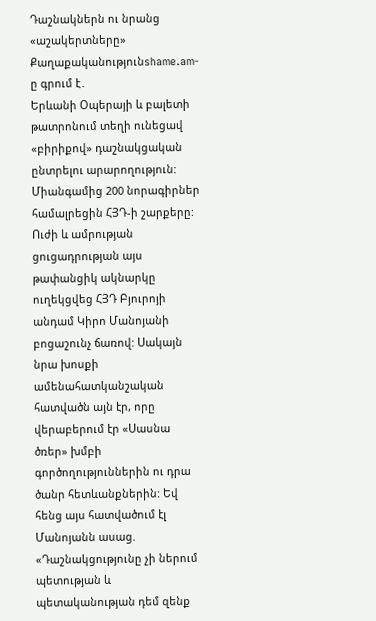Դաշնակներն ու նրանց «աշակերտները»
Քաղաքականությունshame.am-ը գրում է․
Երևանի Օպերայի և բալետի թատրոնում տեղի ունեցավ «բիրիքով» դաշնակցական ընտրելու արարողություն: Միանգամից 200 նորագիրներ համալրեցին ՀՅԴ-ի շարքերը: Ուժի և ամրության ցուցադրության այս թափանցիկ ակնարկը ուղեկցվեց ՀՅԴ Բյուրոյի անդամ Կիրո Մանոյանի բոցաշունչ ճառով: Սակայն նրա խոսքի ամենահատկանշական հատվածն այն էր, որը վերաբերում էր «Սասնա ծռեր» խմբի գործողություններին ու դրա ծանր հետևանքներին: Եվ հենց այս հատվածում էլ Մանոյանն ասաց. «Դաշնակցությունը չի ներում պետության և պետականության դեմ զենք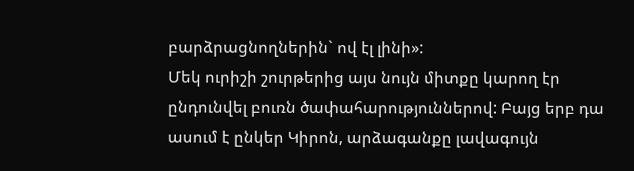բարձրացնողներին` ով էլ լինի»:
Մեկ ուրիշի շուրթերից այս նույն միտքը կարող էր ընդունվել բուռն ծափահարություններով: Բայց երբ դա ասում է ընկեր Կիրոն, արձագանքը լավագույն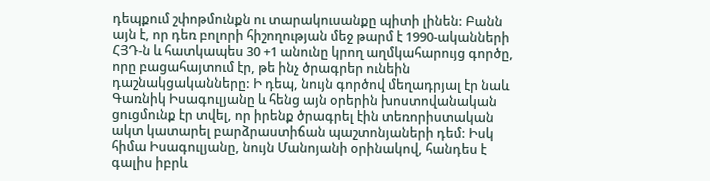դեպքում շփոթմունքն ու տարակուսանքը պիտի լինեն: Բանն այն է, որ դեռ բոլորի հիշողության մեջ թարմ է 1990-ականների ՀՅԴ-ն և հատկապես 30 +1 անունը կրող աղմկահարույց գործը, որը բացահայտում էր, թե ինչ ծրագրեր ունեին դաշնակցականները: Ի դեպ, նույն գործով մեղադրյալ էր նաև Գառնիկ Իսագուլյանը և հենց այն օրերին խոստովանական ցուցմունք էր տվել, որ իրենք ծրագրել էին տեռորիստական ակտ կատարել բարձրաստիճան պաշտոնյաների դեմ: Իսկ հիմա Իսագուլյանը, նույն Մանոյանի օրինակով, հանդես է գալիս իբրև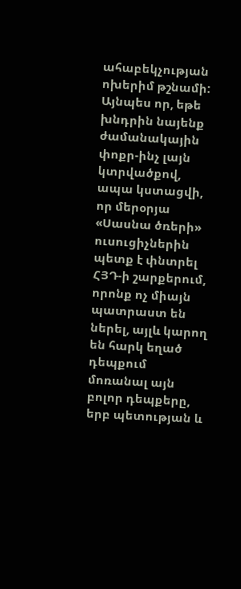ահաբեկչության ոխերիմ թշնամի:
Այնպես որ, եթե խնդրին նայենք ժամանակային փոքր-ինչ լայն կտրվածքով, ապա կստացվի, որ մերօրյա «Սասնա ծռերի» ուսուցիչներին պետք է փնտրել ՀՅԴ-ի շարքերում, որոնք ոչ միայն պատրաստ են ներել, այլև կարող են հարկ եղած դեպքում մոռանալ այն բոլոր դեպքերը, երբ պետության և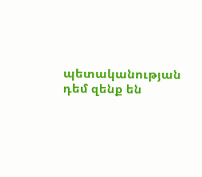պետականության դեմ զենք են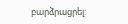բարձրացրել: